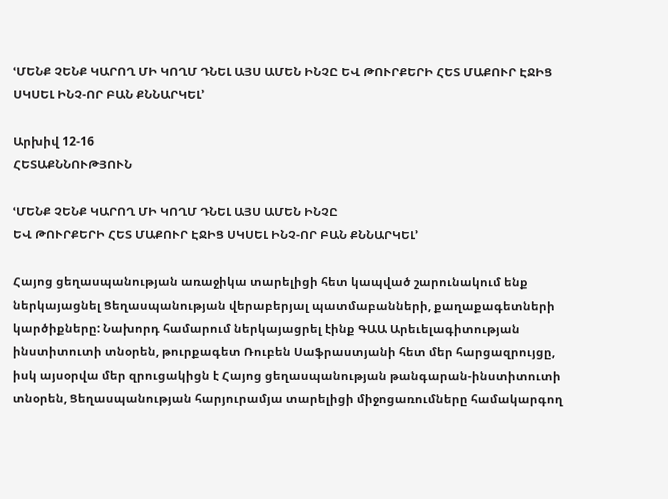ՙՄԵՆՔ ՉԵՆՔ ԿԱՐՈՂ ՄԻ ԿՈՂՄ ԴՆԵԼ ԱՅՍ ԱՄԵՆ ԻՆՉԸ ԵՎ ԹՈՒՐՔԵՐԻ ՀԵՏ ՄԱՔՈՒՐ ԷՋԻՑ ՍԿՍԵԼ ԻՆՉ-ՈՐ ԲԱՆ ՔՆՆԱՐԿԵԼ՚

Արխիվ 12-16
ՀԵՏԱՔՆՆՈՒԹՅՈՒՆ

ՙՄԵՆՔ ՉԵՆՔ ԿԱՐՈՂ ՄԻ ԿՈՂՄ ԴՆԵԼ ԱՅՍ ԱՄԵՆ ԻՆՉԸ
ԵՎ ԹՈՒՐՔԵՐԻ ՀԵՏ ՄԱՔՈՒՐ ԷՋԻՑ ՍԿՍԵԼ ԻՆՉ-ՈՐ ԲԱՆ ՔՆՆԱՐԿԵԼ՚

Հայոց ցեղասպանության առաջիկա տարելիցի հետ կապված շարունակում ենք ներկայացնել Ցեղասպանության վերաբերյալ պատմաբանների, քաղաքագետների կարծիքները: Նախորդ համարում ներկայացրել էինք ԳԱԱ Արեւելագիտության ինստիտուտի տնօրեն, թուրքագետ Ռուբեն Սաֆրաստյանի հետ մեր հարցազրույցը, իսկ այսօրվա մեր զրուցակիցն է Հայոց ցեղասպանության թանգարան-ինստիտուտի տնօրեն, Ցեղասպանության հարյուրամյա տարելիցի միջոցառումները համակարգող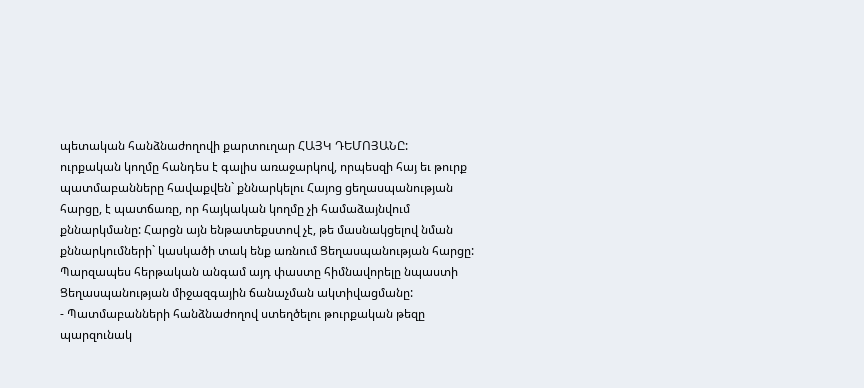պետական հանձնաժողովի քարտուղար ՀԱՅԿ ԴԵՄՈՅԱՆԸ:
ուրքական կողմը հանդես է գալիս առաջարկով, որպեսզի հայ եւ թուրք պատմաբանները հավաքվեն` քննարկելու Հայոց ցեղասպանության հարցը, է պատճառը, որ հայկական կողմը չի համաձայնվում քննարկմանը: Հարցն այն ենթատեքստով չէ, թե մասնակցելով նման քննարկումների` կասկածի տակ ենք առնում Ցեղասպանության հարցը: Պարզապես հերթական անգամ այդ փաստը հիմնավորելը նպաստի Ցեղասպանության միջազգային ճանաչման ակտիվացմանը:
- Պատմաբանների հանձնաժողով ստեղծելու թուրքական թեզը պարզունակ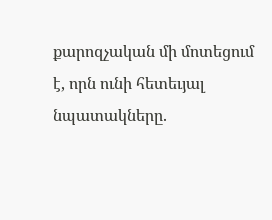քարոզչական մի մոտեցում է, որն ունի հետեւյալ նպատակները.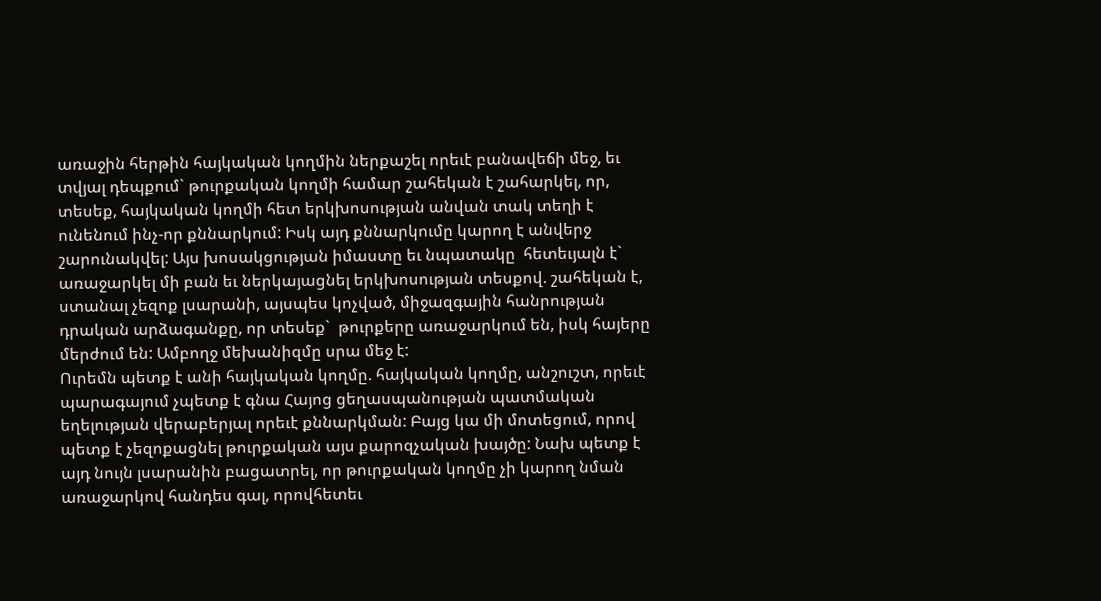առաջին հերթին հայկական կողմին ներքաշել որեւէ բանավեճի մեջ, եւ տվյալ դեպքում` թուրքական կողմի համար շահեկան է շահարկել, որ, տեսեք, հայկական կողմի հետ երկխոսության անվան տակ տեղի է ունենում ինչ-որ քննարկում: Իսկ այդ քննարկումը կարող է անվերջ շարունակվել: Այս խոսակցության իմաստը եւ նպատակը  հետեւյալն է` առաջարկել մի բան եւ ներկայացնել երկխոսության տեսքով. շահեկան է, ստանալ չեզոք լսարանի, այսպես կոչված, միջազգային հանրության դրական արձագանքը, որ տեսեք`  թուրքերը առաջարկում են, իսկ հայերը մերժում են: Ամբողջ մեխանիզմը սրա մեջ է:
Ուրեմն պետք է անի հայկական կողմը. հայկական կողմը, անշուշտ, որեւէ պարագայում չպետք է գնա Հայոց ցեղասպանության պատմական եղելության վերաբերյալ որեւէ քննարկման: Բայց կա մի մոտեցում, որով պետք է չեզոքացնել թուրքական այս քարոզչական խայծը: Նախ պետք է այդ նույն լսարանին բացատրել, որ թուրքական կողմը չի կարող նման առաջարկով հանդես գալ, որովհետեւ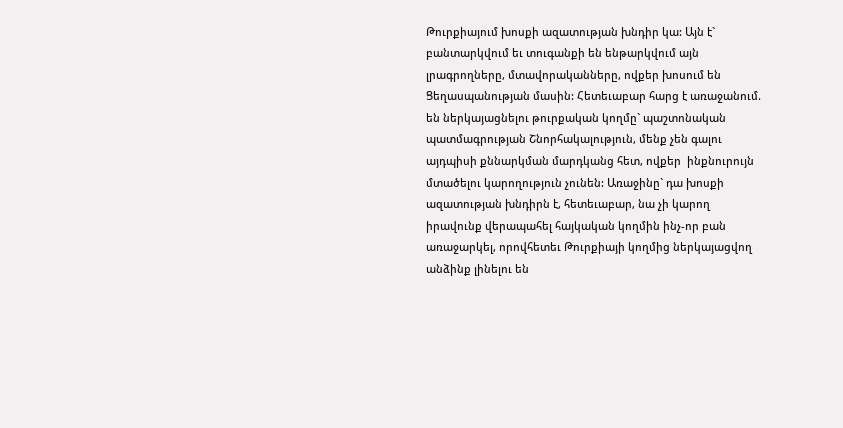Թուրքիայում խոսքի ազատության խնդիր կա: Այն է` բանտարկվում եւ տուգանքի են ենթարկվում այն լրագրողները, մտավորականները, ովքեր խոսում են Ցեղասպանության մասին: Հետեւաբար հարց է առաջանում. են ներկայացնելու թուրքական կողմը` պաշտոնական պատմագրության Շնորհակալություն, մենք չեն գալու այդպիսի քննարկման մարդկանց հետ, ովքեր  ինքնուրույն մտածելու կարողություն չունեն: Առաջինը` դա խոսքի ազատության խնդիրն է, հետեւաբար, նա չի կարող իրավունք վերապահել հայկական կողմին ինչ-որ բան առաջարկել, որովհետեւ Թուրքիայի կողմից ներկայացվող անձինք լինելու են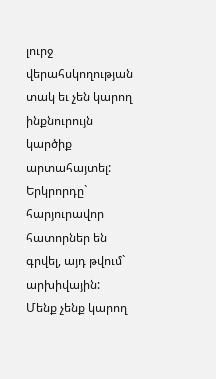լուրջ վերահսկողության տակ եւ չեն կարող ինքնուրույն կարծիք արտահայտել:
Երկրորդը` հարյուրավոր հատորներ են գրվել, այդ թվում` արխիվային: Մենք չենք կարող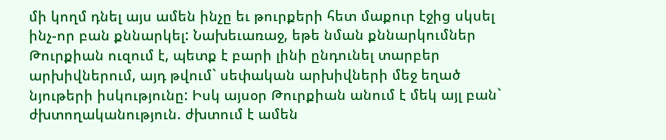մի կողմ դնել այս ամեն ինչը եւ թուրքերի հետ մաքուր էջից սկսել ինչ-որ բան քննարկել: Նախեւառաջ, եթե նման քննարկումներ Թուրքիան ուզում է, պետք է բարի լինի ընդունել տարբեր արխիվներում, այդ թվում` սեփական արխիվների մեջ եղած նյութերի իսկությունը: Իսկ այսօր Թուրքիան անում է մեկ այլ բան` ժխտողականություն. ժխտում է ամեն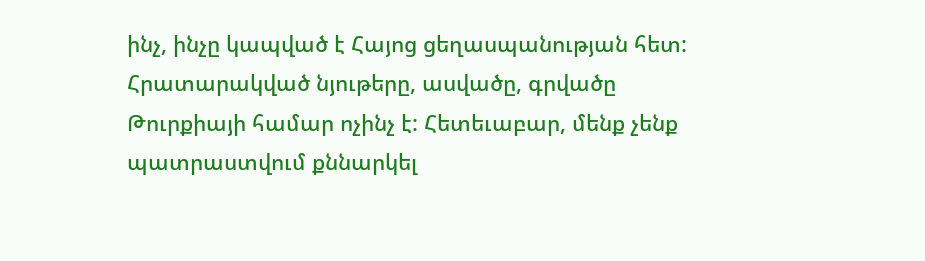ինչ, ինչը կապված է Հայոց ցեղասպանության հետ: Հրատարակված նյութերը, ասվածը, գրվածը Թուրքիայի համար ոչինչ է: Հետեւաբար, մենք չենք պատրաստվում քննարկել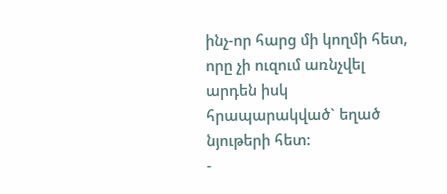ինչ-որ հարց մի կողմի հետ, որը չի ուզում առնչվել արդեն իսկ հրապարակված` եղած նյութերի հետ:
-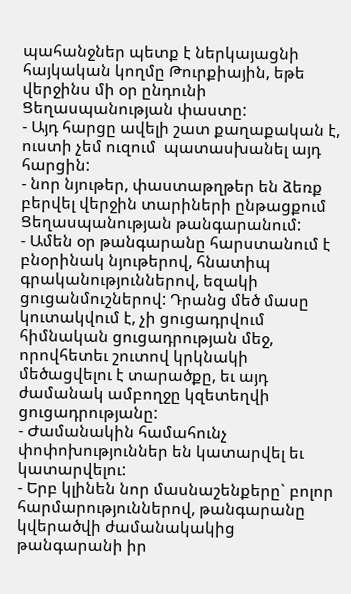պահանջներ պետք է ներկայացնի հայկական կողմը Թուրքիային, եթե վերջինս մի օր ընդունի Ցեղասպանության փաստը:
- Այդ հարցը ավելի շատ քաղաքական է, ուստի չեմ ուզում  պատասխանել այդ հարցին:
- նոր նյութեր, փաստաթղթեր են ձեռք բերվել վերջին տարիների ընթացքում Ցեղասպանության թանգարանում:
- Ամեն օր թանգարանը հարստանում է բնօրինակ նյութերով, հնատիպ գրականություններով, եզակի ցուցանմուշներով: Դրանց մեծ մասը կուտակվում է, չի ցուցադրվում հիմնական ցուցադրության մեջ, որովհետեւ շուտով կրկնակի մեծացվելու է տարածքը, եւ այդ ժամանակ ամբողջը կզետեղվի ցուցադրությանը:
- Ժամանակին համահունչ փոփոխություններ են կատարվել եւ կատարվելու:
- Երբ կլինեն նոր մասնաշենքերը` բոլոր հարմարություններով, թանգարանը կվերածվի ժամանակակից թանգարանի իր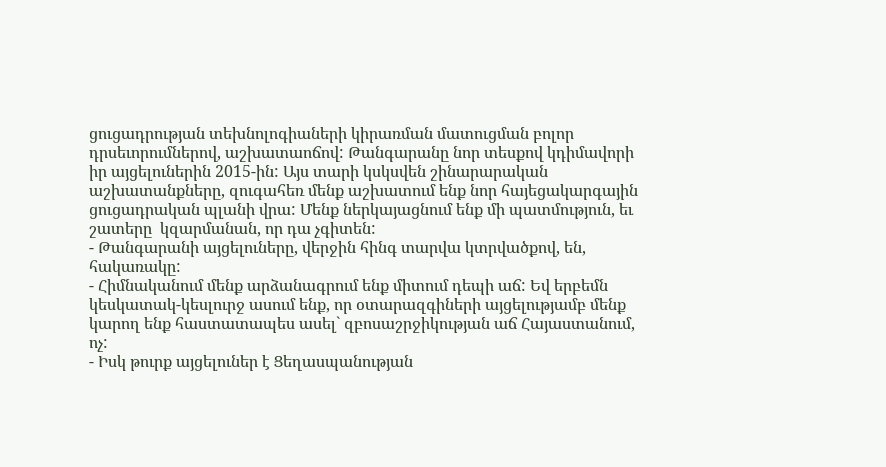ցուցադրության տեխնոլոգիաների կիրառման մատուցման բոլոր դրսեւորումներով, աշխատաոճով: Թանգարանը նոր տեսքով կդիմավորի իր այցելուներին 2015-ին: Այս տարի կսկսվեն շինարարական աշխատանքները, զուգահեռ մենք աշխատում ենք նոր հայեցակարգային ցուցադրական պլանի վրա: Մենք ներկայացնում ենք մի պատմություն, եւ շատերը  կզարմանան, որ դա չգիտեն:
- Թանգարանի այցելուները, վերջին հինգ տարվա կտրվածքով, են, հակառակը:
- Հիմնականում մենք արձանագրում ենք միտում դեպի աճ: Եվ երբեմն կեսկատակ-կեսլուրջ ասում ենք, որ օտարազգիների այցելությամբ մենք կարող ենք հաստատապես ասել` զբոսաշրջիկության աճ Հայաստանում, ոչ:
- Իսկ թուրք այցելուներ է Ցեղասպանության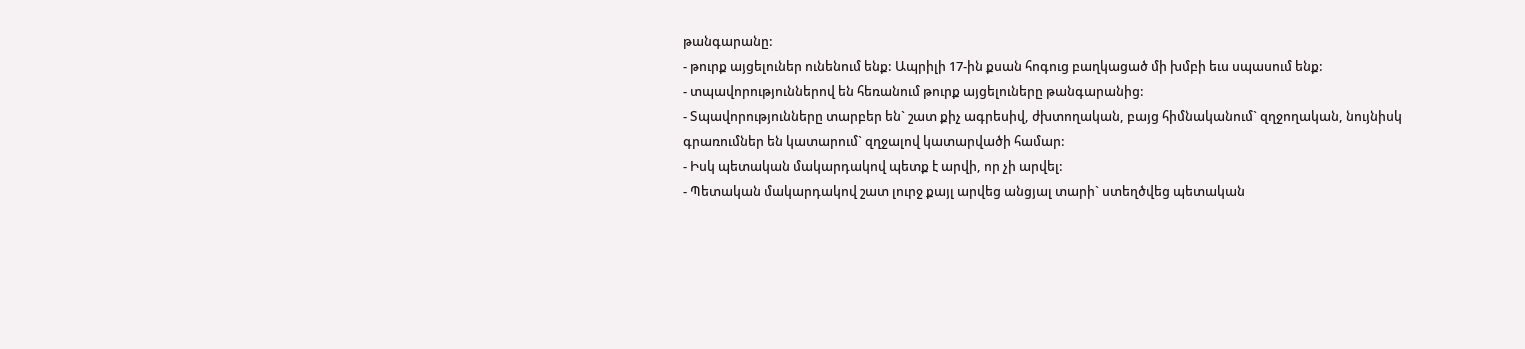թանգարանը:
- թուրք այցելուներ ունենում ենք: Ապրիլի 17-ին քսան հոգուց բաղկացած մի խմբի եւս սպասում ենք:
- տպավորություններով են հեռանում թուրք այցելուները թանգարանից:
- Տպավորությունները տարբեր են` շատ քիչ ագրեսիվ, ժխտողական, բայց հիմնականում` զղջողական, նույնիսկ գրառումներ են կատարում` զղջալով կատարվածի համար:
- Իսկ պետական մակարդակով պետք է արվի, որ չի արվել:
- Պետական մակարդակով շատ լուրջ քայլ արվեց անցյալ տարի` ստեղծվեց պետական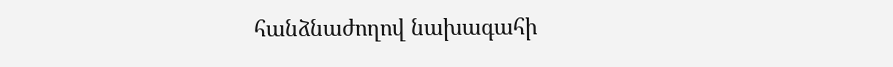հանձնաժողով նախագահի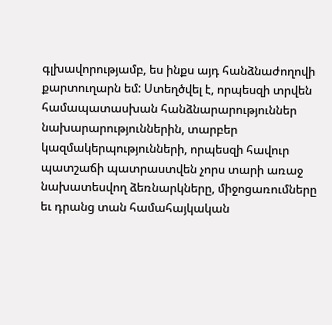գլխավորությամբ, ես ինքս այդ հանձնաժողովի քարտուղարն եմ: Ստեղծվել է, որպեսզի տրվեն համապատասխան հանձնարարություններ նախարարություններին, տարբեր կազմակերպությունների, որպեսզի հավուր պատշաճի պատրաստվեն չորս տարի առաջ նախատեսվող ձեռնարկները, միջոցառումները եւ դրանց տան համահայկական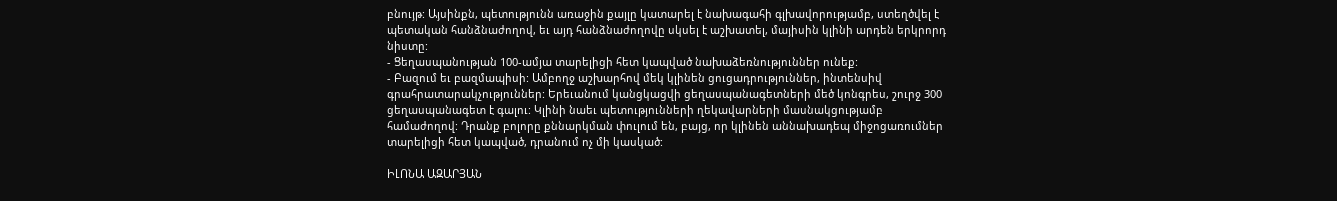բնույթ: Այսինքն, պետությունն առաջին քայլը կատարել է նախագահի գլխավորությամբ, ստեղծվել է պետական հանձնաժողով, եւ այդ հանձնաժողովը սկսել է աշխատել, մայիսին կլինի արդեն երկրորդ նիստը:
- Ցեղասպանության 100-ամյա տարելիցի հետ կապված նախաձեռնություններ ունեք:
- Բազում եւ բազմապիսի: Ամբողջ աշխարհով մեկ կլինեն ցուցադրություններ, ինտենսիվ գրահրատարակչություններ: Երեւանում կանցկացվի ցեղասպանագետների մեծ կոնգրես, շուրջ 300 ցեղասպանագետ է գալու: Կլինի նաեւ պետությունների ղեկավարների մասնակցությամբ համաժողով: Դրանք բոլորը քննարկման փուլում են, բայց, որ կլինեն աննախադեպ միջոցառումներ տարելիցի հետ կապված, դրանում ոչ մի կասկած:

ԻԼՈՆԱ ԱԶԱՐՅԱՆ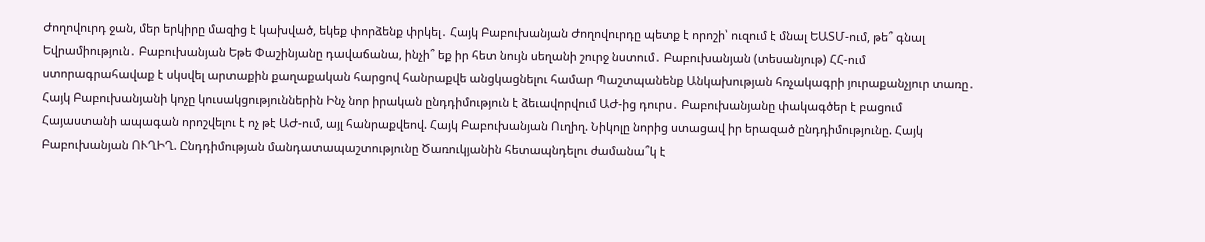Ժողովուրդ ջան, մեր երկիրը մազից է կախված, եկեք փորձենք փրկել․ Հայկ Բաբուխանյան Ժողովուրդը պետք է որոշի՝ ուզում է մնալ ԵԱՏՄ-ում, թե՞ գնալ Եվրամիություն․ Բաբուխանյան Եթե Փաշինյանը դավաճանա, ինչի՞ եք իր հետ նույն սեղանի շուրջ նստում․ Բաբուխանյան (տեսանյութ) ՀՀ-ում ստորագրահավաք է սկսվել արտաքին քաղաքական հարցով հանրաքվե անցկացնելու համար Պաշտպանենք Անկախության հռչակագրի յուրաքանչյուր տառը․ Հայկ Բաբուխանյանի կոչը կուսակցություններին Ինչ նոր իրական ընդդիմություն է ձեւավորվում ԱԺ-ից դուրս․ Բաբուխանյանը փակագծեր է բացում Հայաստանի ապագան որոշվելու է ոչ թէ ԱԺ-ում, այլ հանրաքվեով. Հայկ Բաբուխանյան Ուղիղ. Նիկոլը նորից ստացավ իր երազած ընդդիմությունը. Հայկ Բաբուխանյան ՈՒՂԻՂ. Ընդդիմության մանդատապաշտությունը Ծառուկյանին հետապնդելու ժամանա՞կ է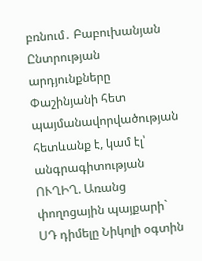բռնում․ Բաբուխանյան Ընտրության արդյունքները Փաշինյանի հետ պայմանավորվածության հետևանք է, կամ էլ՝ անգրագիտության ՈՒՂԻՂ. Առանց փողոցային պայքարի` ՍԴ դիմելը Նիկոլի օգտին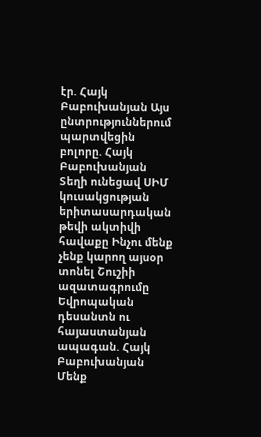էր. Հայկ Բաբուխանյան Այս ընտրություններում պարտվեցին բոլորը. Հայկ Բաբուխանյան Տեղի ունեցավ ՍԻՄ կուսակցության երիտասարդական թեվի ակտիվի հավաքը Ինչու մենք չենք կարող այսօր տոնել Շուշիի ազատագրումը Եվրոպական դեսանտն ու հայաստանյան ապագան. Հայկ Բաբուխանյան Մենք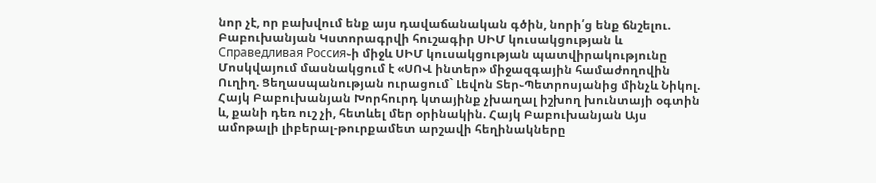նոր չէ, որ բախվում ենք այս դավաճանական գծին, նորի՛ց ենք ճնշելու. Բաբուխանյան Կստորագրվի հուշագիր ՍԻՄ կուսակցության և Справедливая Россия֊ի միջև ՍԻՄ կուսակցության պատվիրակությունը Մոսկվայում մասնակցում է «ՍՈՎ ինտեր» միջազգային համաժողովին Ուղիղ. Ցեղասպանության ուրացում` Լեվոն Տեր֊Պետրոսյանից մինչև Նիկոլ. Հայկ Բաբուխանյան Խորհուրդ կտայինք չխաղալ իշխող խունտայի օգտին և, քանի դեռ ուշ չի, հետևել մեր օրինակին. Հայկ Բաբուխանյան Այս ամոթալի լիբերալ-թուրքամետ արշավի հեղինակները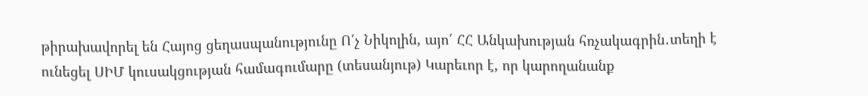թիրախավորել են Հայոց ցեղասպանությունը Ո՛չ Նիկոլին, այո՛ ՀՀ Անկախության հռչակագրին․տեղի է ունեցել ՍԻՄ կուսակցության համագումարը (տեսանյութ) Կարեւոր է, որ կարողանանք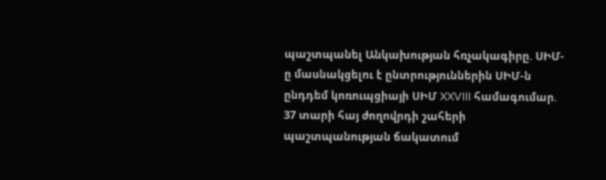պաշտպանել Անկախության հռչակագիրը. ՍԻՄ-ը մասնակցելու է ընտրություններին ՍԻՄ-ն ընդդեմ կոռուպցիայի ՍԻՄ XXVIII համագումար. 37 տարի հայ ժողովրդի շահերի պաշտպանության ճակատում